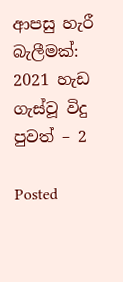ආපසු හැරී බැලීමක්: 2021 හැඩ ගැස්වූ විදු පුවත් – 2

Posted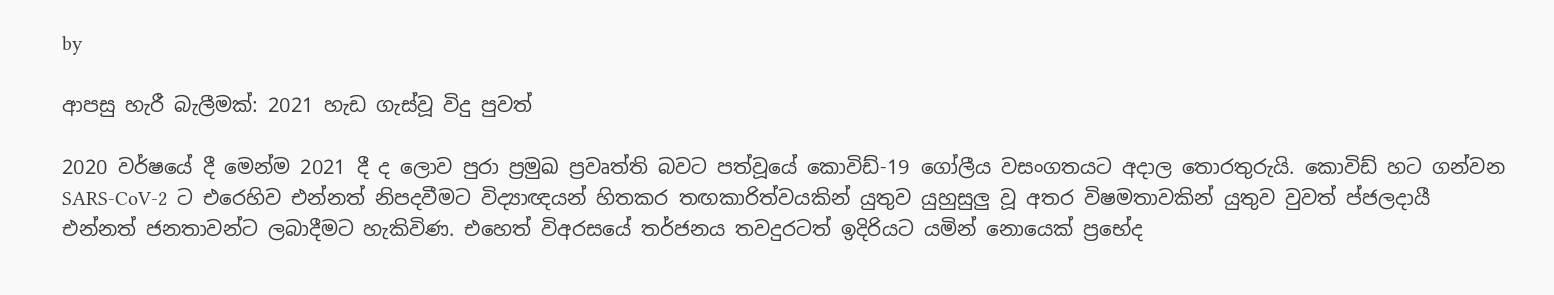by

ආපසු හැරී බැලීමක්: 2021 හැඩ ගැස්වූ විදු පුවත්

2020 වර්ෂයේ දී මෙන්ම 2021 දී ද ලොව පුරා ප්‍රමුඛ ප්‍රවෘත්ති බවට පත්වූයේ කොවිඩ්-19 ගෝලීය වසංගතයට අදාල තොරතුරුයි. කොවිඩ් හට ගන්වන SARS-CoV-2  ට එරෙහිව එන්නත් නිපදවීමට විද්‍යාඥයන් හිතකර තඟකාරිත්වයකින් යුතුව යුහුසුලු වූ අතර විෂමතාවකින් යුතුව වුවත් ප්ජලදායී එන්නත් ජනතාවන්ට ලබාදීමට හැකිවිණ. එහෙත් විඅරසයේ තර්ජනය තවදුරටත් ඉදිරියට යමින් නොයෙක් ප්‍රභේද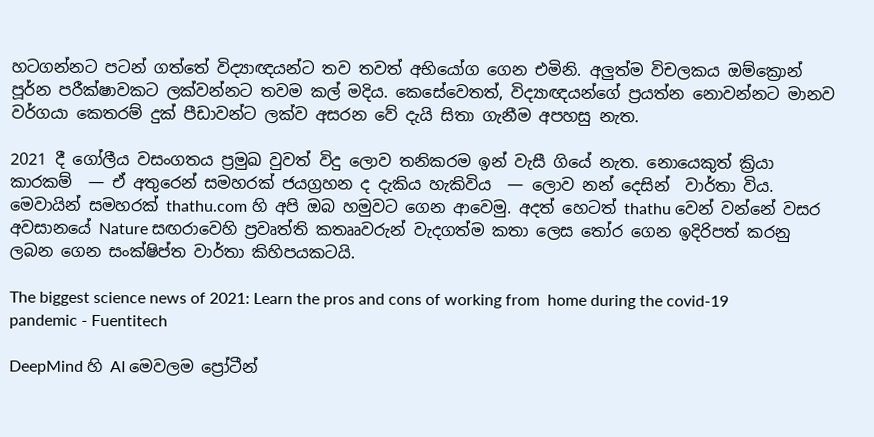හටගන්නට පටන් ගත්තේ විද්‍යාඥයන්ට තව තවත් අභියෝග ගෙන එමිනි. අලුත්ම විචලකය ඔම්ක්‍රොන් පූර්න පරීක්ෂාවකට ලක්වන්නට තවම කල් මදිය. කෙසේවෙතත්, විද්‍යාඥයන්ගේ ප්‍රයත්න නොවන්නට මානව වර්ගයා කෙතරම් දුක් පීඩාවන්ට ලක්ව අසරන වේ දැයි සිතා ගැනීම අපහසු නැත.

2021 දී ගෝලීය වසංගතය ප්‍රමුඛ වුවත් විදු ලොව තනිකරම ඉන් වැසී ගියේ නැත. නොයෙකුත් ක්‍රියා කාරකම්  — ඒ අතුරෙන් සමහරක් ජයග්‍රහන ද දැකිය හැකිවිය  — ලොව නන් දෙසින්  වාර්තා විය. මෙවායින් සමහරක් thathu.com හි අපි ඔබ හමුවට ගෙන ආවෙමු. අදත් හෙටත් thathu වෙන් වන්නේ වසර අවසානයේ Nature සඟරාවෙහි ප්‍රවෘත්ති කතෲවරුන් වැදගත්ම කතා ලෙස ‍තෝර ගෙන ඉදිරිපත් කරනු ලබන ගෙන සංක්ෂිප්ත වාර්තා කිහිපයකටයි.

The biggest science news of 2021: Learn the pros and cons of working from  home during the covid-19 pandemic - Fuentitech

DeepMind හි AI මෙවලම ප්‍රෝටීන්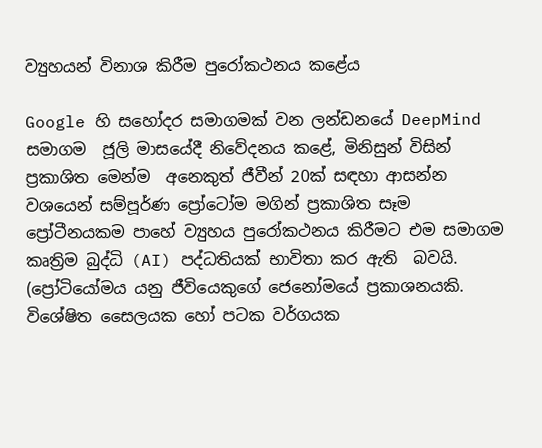ව්‍යුහයන් විනාශ කිරීම පුරෝකථනය කළේය

Google හි සහෝදර සමාගමක් වන ලන්ඩනයේ DeepMind සමාගම  ජූලි මාසයේදී නිවේදනය කළේ, මිනිසුන් විසින් ප්‍රකාශිත මෙන්ම  අනෙකුත් ජීවීන් 20ක් සඳහා ආසන්න වශයෙන් සම්පූර්ණ ප්‍රෝටෝම මගින් ප්‍රකාශිත සෑම ප්‍රෝටීනයකම පාහේ ව්‍යුහය පුරෝකථනය කිරීමට එම සමාගම කෘත්‍රිම බුද්ධි (AI) පද්ධතියක් භාවිතා කර ඇති  බවයි. (ප්‍රෝටියෝමය යනු ජීවියෙකුගේ ජෙනෝමයේ ප්‍රකාශනයකි. විශේෂිත සෛලයක හෝ පටක වර්ගයක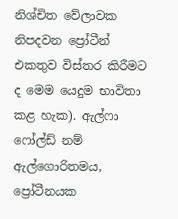නිශ්චිත වේලාවක නිපදවන ප්‍රෝටීන් එකතුව විස්තර කිරීමට ද මෙම යෙදුම භාවිතා කළ හැක). ඇල්ෆා ෆෝල්ඩ් නම් ඇල්ගොරිතමය, ප්‍රෝටීනයක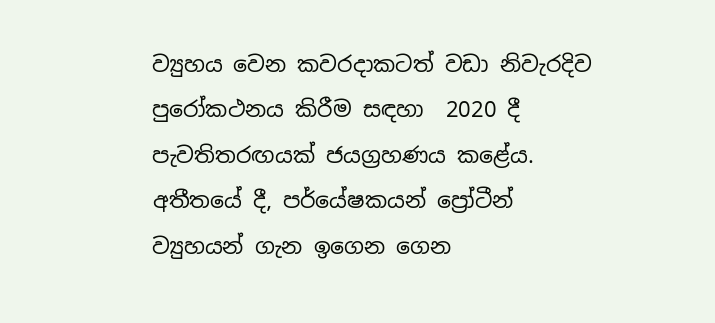ව්‍යුහය වෙන කවරදාකටත් වඩා නිවැරදිව පුරෝකථනය කිරීම සඳහා  2020 දී පැවතිතරඟයක් ජයග්‍රහණය කළේය. අතීතයේ දී, පර්යේෂකයන් ප්‍රෝටීන් ව්‍යුහයන් ගැන ඉගෙන ගෙන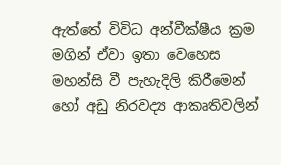ඇත්තේ විවිධ අන්වීක්ෂීය ක්‍රම මගින් ඒවා ඉතා වෙහෙස මහන්සි වී පැහැදිලි කිරීමෙන් හෝ අඩු නිරවද්‍ය ආකෘතිවලින්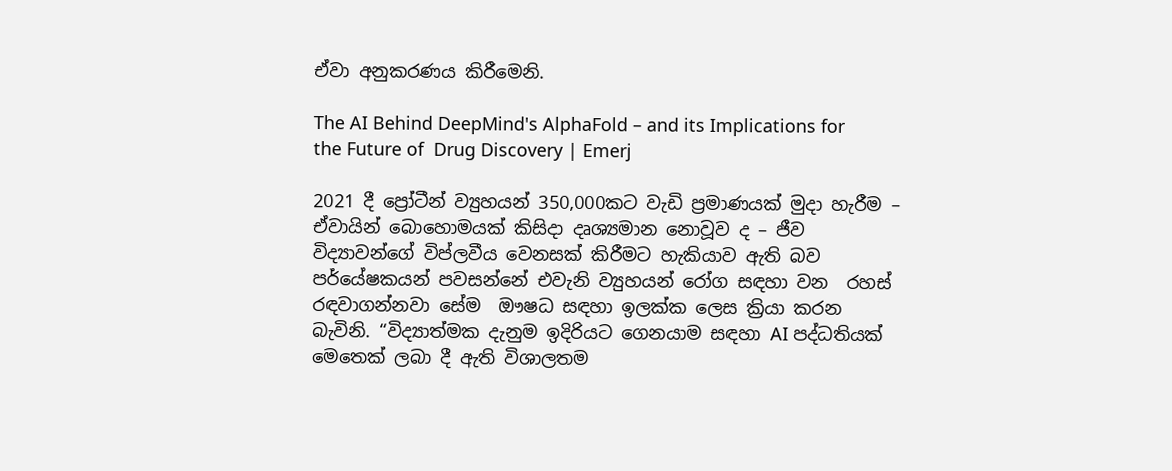ඒවා අනුකරණය කිරීමෙනි.

The AI Behind DeepMind's AlphaFold – and its Implications for the Future of  Drug Discovery | Emerj

2021 දී ප්‍රෝටීන් ව්‍යුහයන් 350,000කට වැඩි ප්‍රමාණයක් මුදා හැරීම – ඒවායින් බොහොමයක් කිසිදා දෘශ්‍යමාන නොවූව ද – ජීව විද්‍යාවන්ගේ විප්ලවීය වෙනසක් කිරීමට හැකියාව ඇති බව පර්යේෂකයන් පවසන්නේ එවැනි ව්‍යුහයන් රෝග සඳහා වන  රහස් රඳවාගන්නවා සේම  ඖෂධ සඳහා ඉලක්ක ලෙස ක්‍රියා කරන බැවිනි. “විද්‍යාත්මක දැනුම ඉදිරියට ගෙනයාම සඳහා AI පද්ධතියක් මෙතෙක් ලබා දී ඇති විශාලතම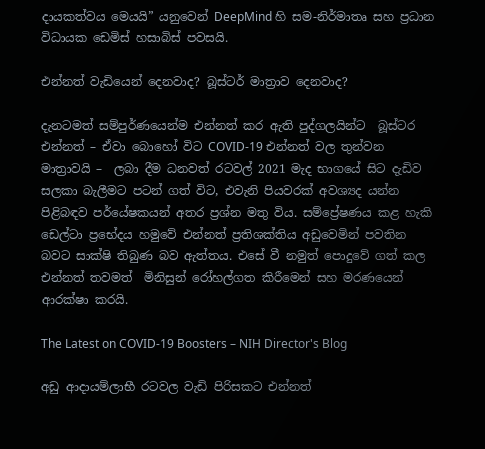දායකත්වය මෙයයි” යනුවෙන් DeepMind හි සම-නිර්මාතෘ සහ ප්‍රධාන විධායක ඩෙමිස් හසාබිස් පවසයි.

එන්නත් වැඩියෙන් දෙනවාද? බූස්ටර් මාත්‍රාව දෙනවාද?

දැනටමත් සම්පුර්ණයෙන්ම එන්නත් කර ඇති පුද්ගලයින්ට  බූස්ටර එන්නත් – ඒවා බොහෝ විට COVID-19 එන්නත් වල තුන්වන මාත්‍රාවයි –  ලබා දීම ධනවත් රටවල් 2021 මැද භාගයේ සිට දැඩිව සලකා බැලීමට පටන් ගත් විට, එවැනි පියවරක් අවශ්‍යද යන්න පිළිබඳව පර්යේෂකයන් අතර ප්‍රශ්න මතු විය. සම්ප්‍රේෂණය කළ හැකි ඩෙල්ටා ප්‍රභේදය හමුවේ එන්නත් ප්‍රතිශක්තිය අඩුවෙමින් පවතින බවට සාක්ෂි තිබුණ බව ඇත්තය. එසේ වී නමුත් පොදුවේ ගත් කල එන්නත් තවමත්  මිනිසුන් රෝහල්ගත කිරීමෙන් සහ මරණයෙන් ආරක්ෂා කරයි.

The Latest on COVID-19 Boosters – NIH Director's Blog

අඩු ආදායම්ලාභී රටවල වැඩි පිරිසකට එන්නත්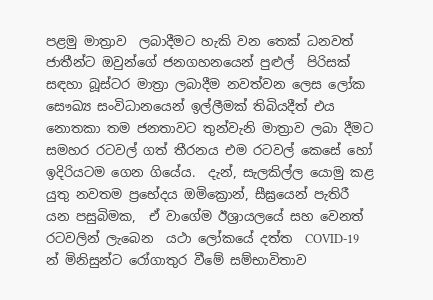පළමු මාත්‍රාව  ලබාදීමට හැකි වන තෙක් ධනවත් ජාතීන්ට ඔවුන්ගේ ජනගහනයෙන් පුළුල්  පිරිසක් සඳහා බූස්ටර මාත්‍රා ලබාදීම නවත්වන ලෙස ලෝක සෞඛ්‍ය සංවිධානයෙන් ඉල්ලීමක් තිබියදීත් එය නොතකා තම ජනතාවට තුන්වැනි මාත්‍රාව ලබා දීමට සමහර රටවල් ගත් තීරනය එම රටවල් කෙසේ හෝ ඉදිරියටම ගෙන ගියේය.  දැන්, සැලකිල්ල යොමු කළ යුතු නවතම ප්‍රභේදය ඔමික්‍රොන්, සීඝ්‍රයෙන් පැතිරී යන පසුබිමක,  ඒ වාගේම ඊශ්‍රායලයේ සහ වෙනත් රටවලින් ලැබෙන  යථා ලෝකයේ දත්ත  COVID-19 න් මිනිසුන්ට රෝගාතුර වීමේ සම්භාවිතාව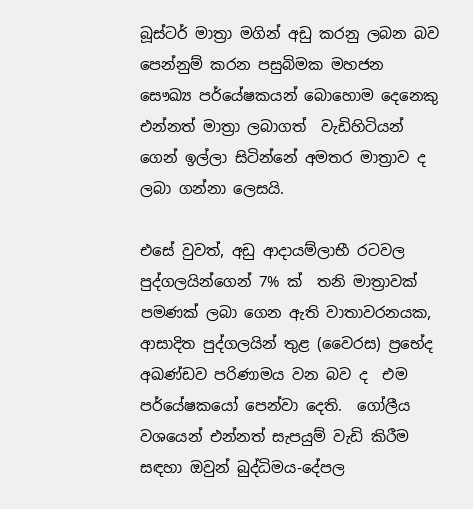බූස්ටර් මාත්‍රා මගින් අඩු කරනු ලබන බව පෙන්නුම් කරන පසුබිමක මහජන සෞඛ්‍ය පර්යේෂකයන් බොහොම දෙනෙකු එන්නත් මාත්‍රා ලබාගත්  වැඩිහිටියන් ගෙන් ඉල්ලා සිටින්නේ අමතර මාත්‍රාව ද ලබා ගන්නා ලෙසයි.

එසේ වුවත්, අඩු ආදායම්ලාභී රටවල පුද්ගලයින්ගෙන් 7% ක්  තනි මාත්‍රාවක් පමණක් ලබා ගෙන ඇති වාතාවරනයක, ආසාදිත පුද්ගලයින් තුළ (වෛරස) ප්‍රභේද අඛණ්ඩව පරිණාමය වන බව ද  එම පර්යේෂකයෝ පෙන්වා දෙති.  ගෝලීය වශයෙන් එන්නත් සැපයුම් වැඩි කිරීම සඳහා ඔවුන් බුද්ධිමය-දේපල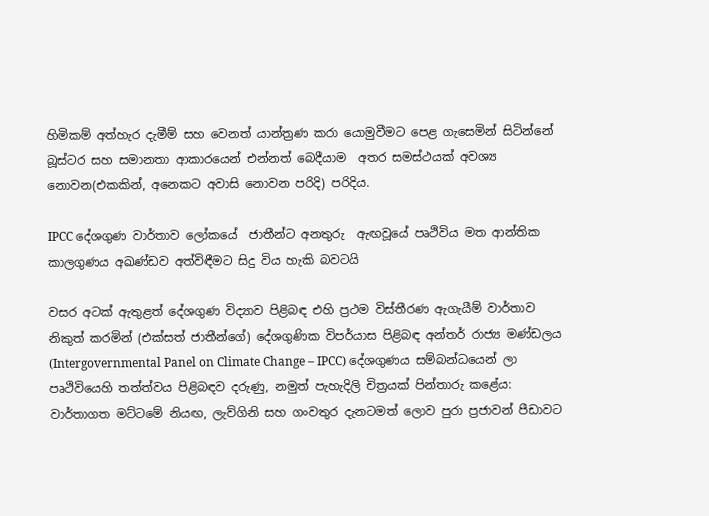හිමිකම් අත්හැර දැමීම් සහ වෙනත් යාන්ත්‍රණ කරා යොමුවීමට පෙළ ගැසෙමින් සිටින්නේ  බූස්ටර සහ සමානතා ආකාරයෙන් එන්නත් බෙදීයාම  අතර සමස්ථයක් අවශ්‍ය නොවන(එකකින්, අනෙකට අවාසි නොවන පරිදි) පරිදිය.

IPCC දේශගුණ වාර්තාව ලෝකයේ  ජාතීන්ට අනතුරු  ඇඟවූයේ පෘථිවිය මත ආන්තික කාලගුණය අඛණ්ඩව අත්විඳීමට සිදු විය හැකි බවටයි

වසර අටක් ඇතුළත් දේශගුණ විද්‍යාව පිළිබඳ එහි ප්‍රථම විස්තීරණ ඇගැයීම් වාර්තාව නිකුත් කරමින් (එක්සත් ජාතීන්ගේ) දේශගුණික විපර්යාස පිළිබඳ අන්තර් රාජ්‍ය මණ්ඩලය (Intergovernmental Panel on Climate Change – IPCC) දේශගුණය සම්බන්ධයෙන් ලා පෘථිවියෙහි තත්ත්වය පිළිබඳව දරුණු, නමුත් පැහැදිලි චිත්‍රයක් පින්තාරු කළේය: වාර්තාගත මට්ටමේ නියඟ, ලැව්ගිනි සහ ගංවතුර දැනටමත් ලොව පුරා ප්‍රජාවන් පීඩාවට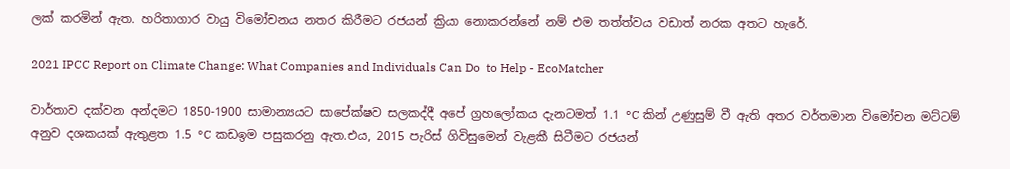ලක් කරමින් ඇත. හරිතාගාර වායු විමෝචනය නතර කිරීමට රජයන් ක්‍රියා නොකරන්නේ නම් එම තත්ත්වය වඩාත් නරක අතට හැරේ.

2021 IPCC Report on Climate Change: What Companies and Individuals Can Do  to Help - EcoMatcher

වාර්තාව දක්වන අන්දමට 1850-1900 සාමාන්‍යයට සාපේක්ෂව සලකද්දී අපේ ග්‍රහලෝකය දැනටමත් 1.1 °C කින් උණුසුම් වී ඇති අතර වර්තමාන විමෝචන මට්ටම් අනුව දශකයක් ඇතුළත 1.5 °C කඩඉම පසුකරනු ඇත.එය, 2015 පැරිස් ගිවිසුමෙන් වැළකී සිටීමට රජයන්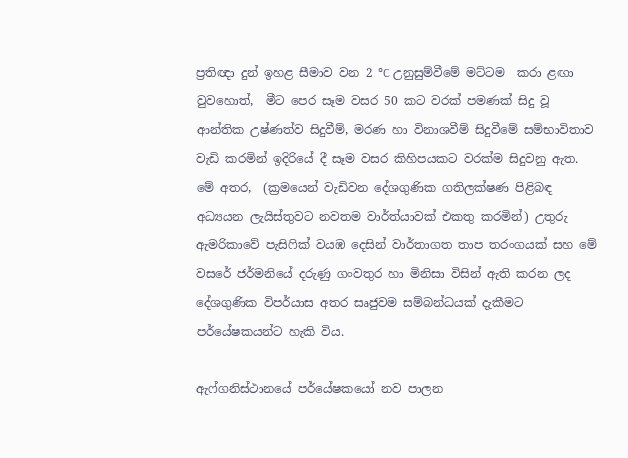ප්‍රතිඥා දුන් ඉහළ සීමාව වන 2 °C උනුසුම්වීමේ මට්ටම  කරා ළඟා වුවහොත්,  මීට පෙර සෑම වසර 50 කට වරක් පමණක් සිදු වූ ආන්තික උෂ්ණත්ව සිදුවීම්, මරණ හා විනාශවීම් සිදුවීමේ සම්භාවිතාව වැඩි කරමින් ඉදිරියේ දී සෑම වසර කිහිපයකට වරක්ම සිදුවනු ඇත. මේ අතර,  (ක්‍රමයෙන් වැඩිවන දේශගුණික ගතිලක්ෂණ පිළිබඳ අධ්‍යයන ලැයිස්තුවට නවතම වාර්ත්යාවක් එකතු කරමින්) උතුරු ඇමරිකාවේ පැසිෆික් වයඹ දෙසින් වාර්තාගත තාප තරංගයක් සහ මේ වසරේ ජර්මනියේ දරුණු ගංවතුර හා මිනිසා විසින් ඇති කරන ලද දේශගුණික විපර්යාස අතර සෘජුවම සම්බන්ධයක් දැකීමට  පර්යේෂකයන්ට හැකි විය.

ඇෆ්ගනිස්ථානයේ පර්යේෂකයෝ නව පාලන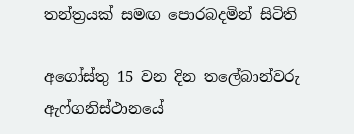තන්ත්‍රයක් සමඟ පොරබදමින් සිටිති

අගෝස්තු 15 වන දින තලේබාන්වරු ඇෆ්ගනිස්ථානයේ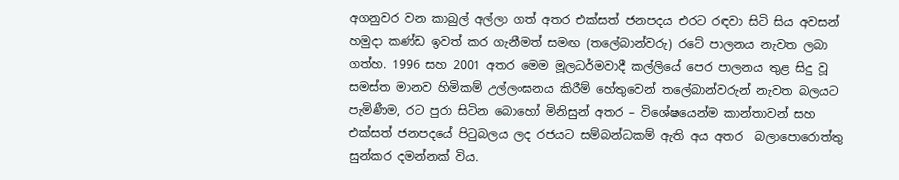අගනුවර වන කාබුල් අල්ලා ගත් අතර එක්සත් ජනපදය එරට රඳවා සිටි සිය අවසන් හමුදා කණ්ඩ ඉවත් කර ගැනීමත් සමඟ (තලේබාන්වරු) රටේ පාලනය නැවත ලබා ගත්හ. 1996 සහ 2001 අතර මෙම මූලධර්මවාදී කල්ලියේ පෙර පාලනය තුළ සිදු වූ සමස්ත මානව හිමිකම් උල්ලංඝනය කිරීම් හේතුවෙන් තලේබාන්වරුන් නැවත බලයට පැමිණීම, රට පුරා සිටින බොහෝ මිනිසුන් අතර – විශේෂයෙන්ම කාන්තාවන් සහ එක්සත් ජනපදයේ පිටුබලය ලද රජයට සම්බන්ධකම් ඇති අය අතර  බලාපොරොත්තු සුන්කර දමන්නක් විය.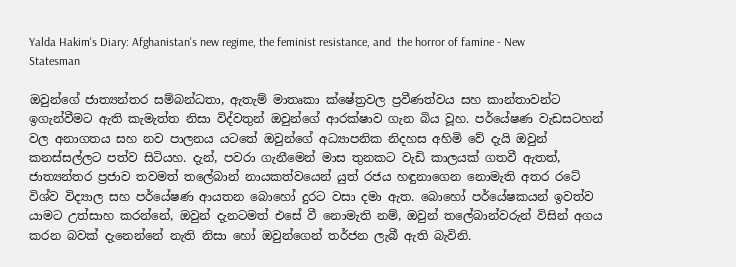Yalda Hakim's Diary: Afghanistan's new regime, the feminist resistance, and  the horror of famine - New Statesman

ඔවුන්ගේ ජාත්‍යන්තර සම්බන්ධතා, ඇතැම් මාතෘකා ක්ෂේත්‍රවල ප්‍රවීණත්වය සහ කාන්තාවන්ට ඉගැන්වීමට ඇති කැමැත්ත නිසා විද්වතුන් ඔවුන්ගේ ආරක්ෂාව ගැන බිය වූහ. පර්යේෂණ වැඩසටහන් වල අනාගතය සහ නව පාලනය යටතේ ඔවුන්ගේ අධ්‍යාපනික නිදහස අහිමි වේ දැයි ඔවුන් කනස්සල්ලට පත්ව සිටියහ. දැන්, පවරා ගැනීමෙන් මාස තුනකට වැඩි කාලයක් ගතවී ඇතත්, ජාත්‍යන්තර ප්‍රජාව තවමත් තලේබාන් නායකත්වයෙන් යුත් රජය හඳුනාගෙන නොමැති අතර රටේ විශ්ව විද්‍යාල සහ පර්යේෂණ ආයතන බොහෝ දුරට වසා දමා ඇත. බොහෝ පර්යේෂකයන් ඉවත්ව යාමට උත්සාහ කරන්නේ, ඔවුන් දැනටමත් එසේ වී නොමැති නම්, ඔවුන් තලේබාන්වරුන් විසින් අගය කරන බවක් දැනෙන්නේ නැති නිසා හෝ ඔවුන්ගෙන් තර්ජන ලැබී ඇති බැවිනි.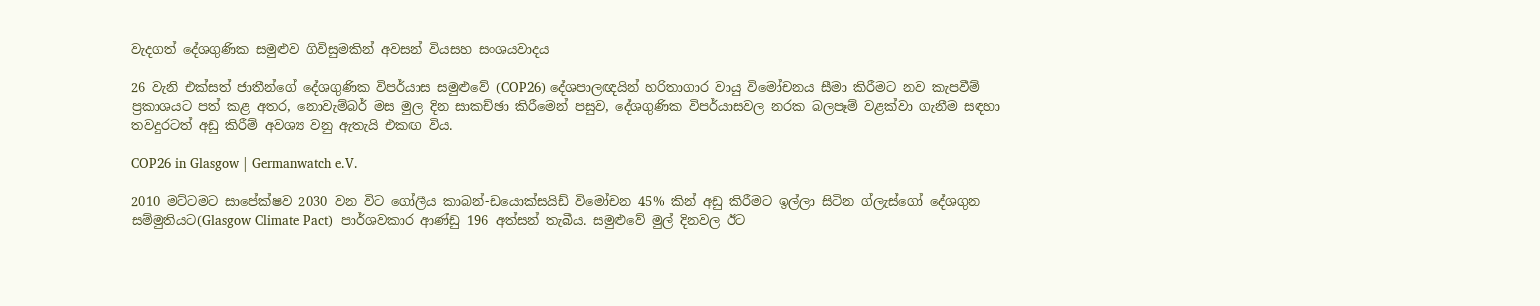වැදගත් දේශගුණික සමුළුව ගිවිසුමකින් අවසන් වියසහ සංශයවාදය

26 වැනි එක්සත් ජාතීන්ගේ දේශගුණික විපර්යාස සමුළුවේ (COP26) දේශපාලඥයින් හරිතාගාර වායු විමෝචනය සීමා කිරීමට නව කැපවීම් ප්‍රකාශයට පත් කළ අතර, නොවැම්බර් මස මුල දින සාකච්ඡා කිරීමෙන් පසුව, දේශගුණික විපර්යාසවල නරක බලපෑම් වළක්වා ගැනීම සඳහා තවදුරටත් අඩු කිරීම් අවශ්‍ය වනු ඇතැයි එකඟ විය.

COP26 in Glasgow | Germanwatch e.V.

2010 මට්ටමට සාපේක්ෂව 2030 වන විට ගෝලීය කාබන්-ඩයොක්සයිඩ් විමෝචන 45% කින් අඩු කිරීමට ඉල්ලා සිටින ග්ලැස්ගෝ දේශගුන සම්මුතියට(Glasgow Climate Pact)  පාර්ශවකාර ආණ්ඩු 196 අත්සන් තැබීය. සමුළුවේ මුල් දිනවල ඊට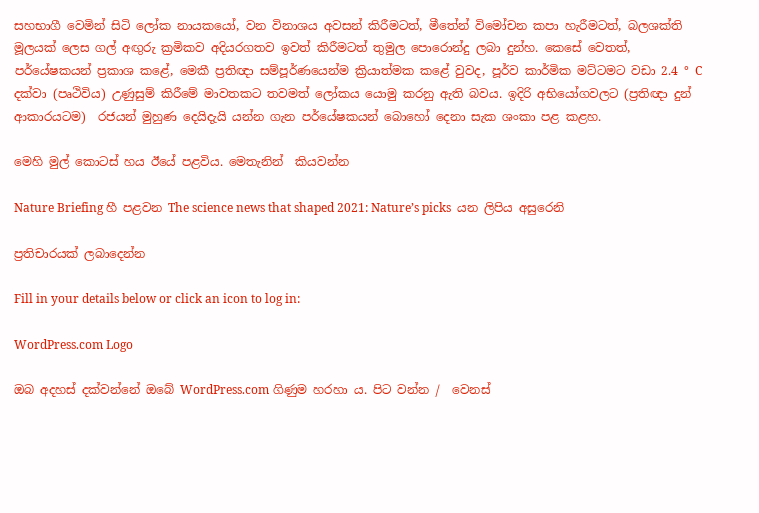සහභාගී වෙමින් සිටි ලෝක නායකයෝ, වන විනාශය අවසන් කිරීමටත්, මීතේන් විමෝචන කපා හැරීමටත්, බලශක්ති මූලයක් ලෙස ගල් අඟුරු ක්‍රමිකව අදියරගතව ඉවත් කිරීමටත් තුමුල පොරොන්දු ලබා දුන්හ. කෙසේ වෙතත්, පර්යේෂකයන් ප්‍රකාශ කළේ, මෙකී ප්‍රතිඥා සම්පූර්ණයෙන්ම ක්‍රියාත්මක කළේ වුවද, පූර්ව කාර්මික මට්ටමට වඩා 2.4 ° C දක්වා (පෘථිවිය) උණුසුම් කිරීමේ මාවතකට තවමත් ලෝකය යොමු කරනු ඇති බවය. ඉදිරි අභියෝගවලට (ප්‍රතිඥා දුන් ආකාරයටම)  රජයන් මුහුණ දෙයිදැයි යන්න ගැන පර්යේෂකයන් බොහෝ දෙනා සැක ශංකා පළ කළහ.

මෙහි මුල් කොටස් හය ඊයේ පළවිය. මෙතැනින්  කියවන්න

Nature Briefing හී පළවන The science news that shaped 2021: Nature’s picks  යන ලිපිය අසුරෙනි

ප්‍රතිචාරයක් ලබාදෙන්න

Fill in your details below or click an icon to log in:

WordPress.com Logo

ඔබ අදහස් දක්වන්නේ ඔබේ WordPress.com ගිණුම හරහා ය. පිට වන්න /  වෙනස්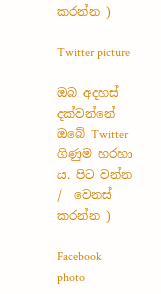කරන්න )

Twitter picture

ඔබ අදහස් දක්වන්නේ ඔබේ Twitter ගිණුම හරහා ය. පිට වන්න /  වෙනස් කරන්න )

Facebook photo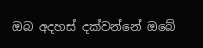ඔබ අදහස් දක්වන්නේ ඔබේ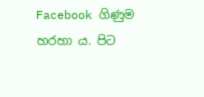Facebook ගිණුම හරහා ය. පිට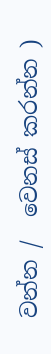වන්න /  වෙනස් කරන්න )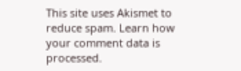This site uses Akismet to reduce spam. Learn how your comment data is processed.